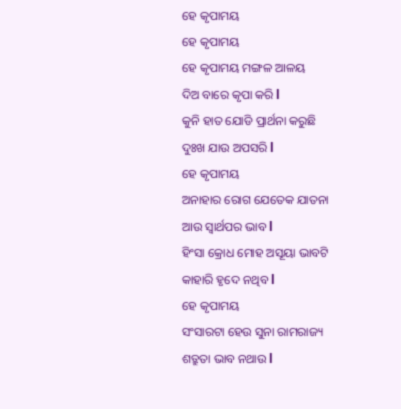ହେ କୃପାମୟ
ହେ କୃପାମୟ
ହେ କୃପାମୟ ମଙ୍ଗଳ ଆଳୟ
ଦିଅ ବାରେ କୃପା କରି l
କୁନି ହାତ ଯୋଡି ପ୍ରାର୍ଥନା କରୁଛି
ଦୁଃଖ ଯାଉ ଅପସରି l
ହେ କୃପାମୟ
ଅନାହାର ରୋଗ ଯେତେକ ଯାତନା
ଆଉ ସ୍ୱାର୍ଥପର ଭାବ l
ହିଂସା କ୍ରୋଧ ମୋହ ଅସୂୟା ଭାବଟି
କାହାରି ହୃଦେ ନଥିବ l
ହେ କୃପାମୟ
ସଂସାରଟା ହେଉ ସୁନା ରାମରାଜ୍ୟ
ଶତ୍ରୁତା ଭାବ ନଥାଉ l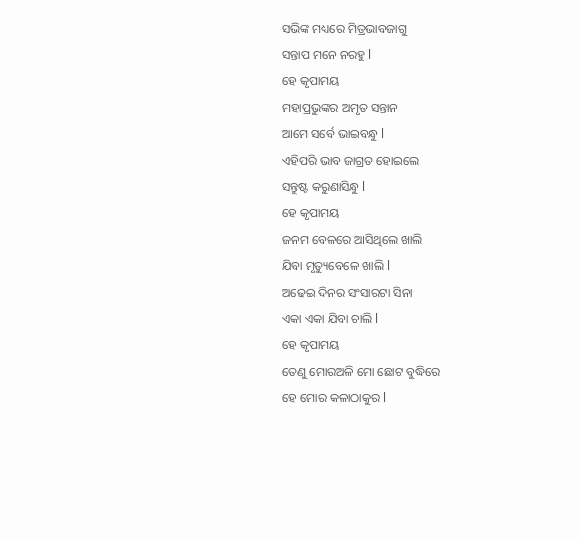ସଭିଙ୍କ ମଧ୍ୟରେ ମିତ୍ରଭାବଜାଗୁ
ସନ୍ତାପ ମନେ ନରହୁ l
ହେ କୃପାମୟ
ମହାପ୍ରଭୁଙ୍କର ଅମୃତ ସନ୍ତାନ
ଆମେ ସର୍ବେ ଭାଇବନ୍ଧୁ l
ଏହିପରି ଭାବ ଜାଗ୍ରତ ହୋଇଲେ
ସନ୍ତୁଷ୍ଟ କରୁଣାସିନ୍ଧୁ l
ହେ କୃପାମୟ
ଜନମ ବେଳରେ ଆସିଥିଲେ ଖାଲି
ଯିବା ମୃତ୍ୟୁବେଳେ ଖାଲି l
ଅଢେଇ ଦିନର ସଂସାରଟା ସିନା
ଏକା ଏକା ଯିବା ଚାଲି l
ହେ କୃପାମୟ
ତେଣୁ ମୋରଅଳି ମୋ ଛୋଟ ବୁଦ୍ଧିରେ
ହେ ମୋର କଳାଠାକୁର l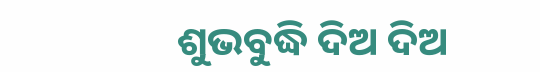ଶୁଭବୁଦ୍ଧି ଦିଅ ଦିଅ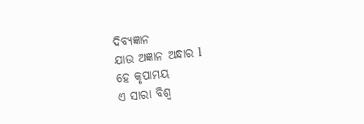ଦିବ୍ୟଜ୍ଞାନ
ଯାଉ ଅଜ୍ଞାନ ଅନ୍ଧାର l
ହେ କୃପାମୟ
ଏ ସାରା ବିଶ୍ୱ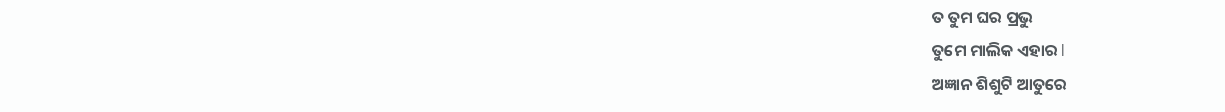ତ ତୁମ ଘର ପ୍ରଭୁ
ତୁମେ ମାଲିକ ଏହାର l
ଅଜ୍ଞାନ ଶିଶୁଟି ଆତୁରେ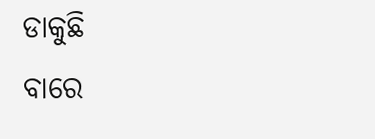ଡାକୁଛି
ବାରେ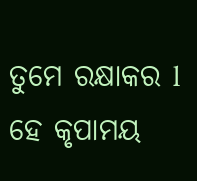ତୁମେ ରକ୍ଷାକର l
ହେ କୃପାମୟ